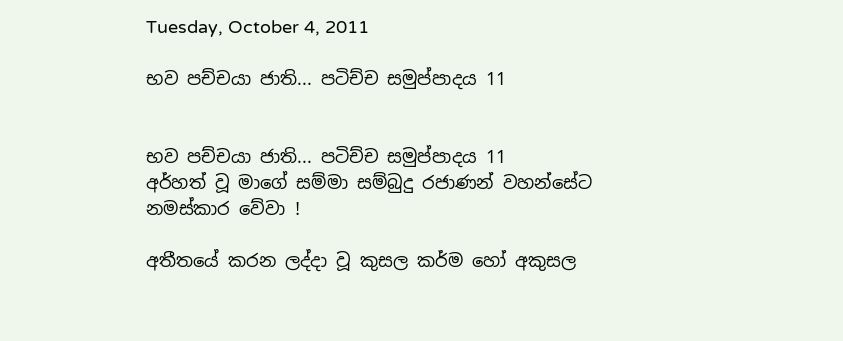Tuesday, October 4, 2011

භව පච්චයා ජාති... පටිච්ච සමුප්පාදය 11


භව පච්චයා ජාති... පටිච්ච සමුප්පාදය 11
අර්හත් වූ මාගේ සම්මා සම්බුදු රජාණන් වහන්සේට නමස්කාර වේවා !

අතීතයේ කරන ලද්දා වූ කුසල කර්ම හෝ අකුසල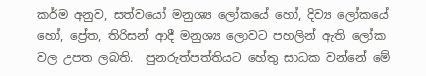කර්ම අනුව, සත්වයෝ මනුශ්‍ය ලෝකයේ හෝ, දිව්‍ය ලෝකයේ හෝ, ප්‍රේත, තිරිසන් ආදී මනුශ්‍ය ලොවට පහලින් ඇති ලෝක වල උපත ලබති.  පුනරුත්පත්තියට හේතු සාධක වන්නේ මේ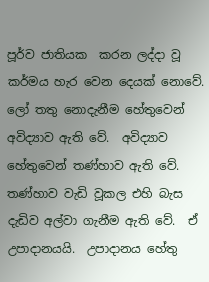පූර්ව ජාතියක  කරන ලද්දා වූ කර්මය හැර වෙන දෙයක් නොවේ.    ලෝ තතු නොදැනීම හේතුවෙන් අවිද්‍යාව ඇති වේ.  අවිද්‍යාව හේතුවෙන් තණ්හාව ඇති වේ.  තණ්හාව වැඩි වූකල එහි බැස දැඩිව අල්වා ගැනීම ඇති වේ.  ඒ උපාදානයයි.  උපාදානය හේතු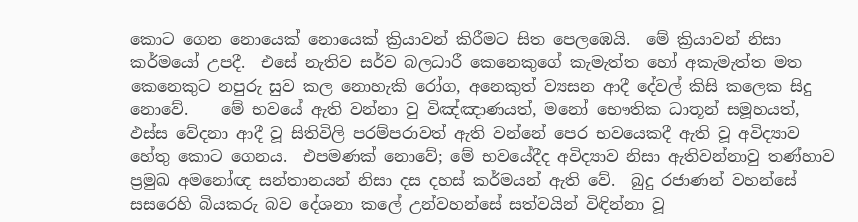කොට ගෙන නොයෙක් නොයෙක් ක්‍රියාවන් කිරීමට සිත පෙලඹෙයි.  මේ ක්‍රියාවන් නිසා කර්මයෝ උපදී.  එසේ නැතිව සර්ව බලධාරී කෙනෙකුගේ කැමැත්ත හෝ අකැමැත්ත මත කෙනෙකුට නපුරු සුව කල නොහැකි රෝග, අනෙකුත් ව්‍යසන ආදී දේවල් කිසි කලෙක සිදු නොවේ.    මේ භවයේ ඇති වන්නා වු විඤ්ඤාණයත්, මනෝ භෞතික ධාතූන් සමූහයත්, ඵස්ස වේදනා ආදී වූ සිතිවිලි පරම්පරාවත් ඇති වන්නේ පෙර භවයෙකදී ඇති වූ අවිද්‍යාව හේතු කොට ගෙනය.  එපමණක් නොවේ; මේ භවයේදීද අවිද්‍යාව නිසා ඇතිවන්නාවු තණ්හාව ප්‍රමුඛ අමනෝඥ සන්තානයන් නිසා දස දහස් කර්මයන් ඇති වේ.  බුදු රජාණන් වහන්සේ සසරෙහි බියකරු බව දේශනා කලේ උන්වහන්සේ සත්වයින් විඳින්නා වූ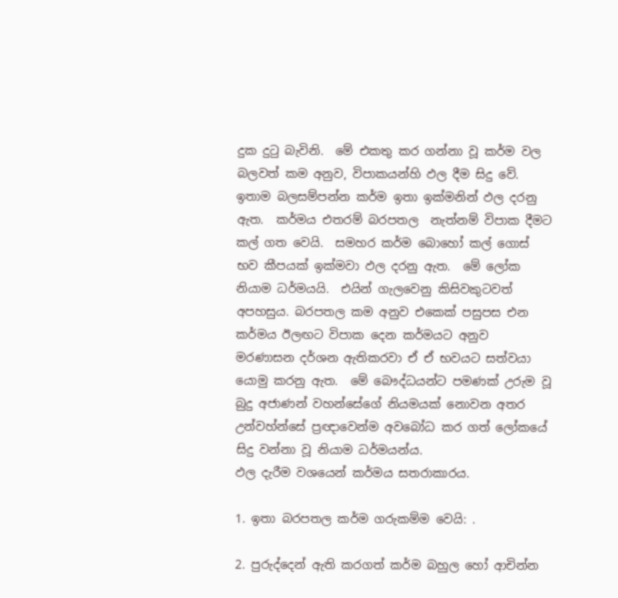දුක දුටු බැවිනි.  මේ එකතු කර ගන්නා වූ කර්ම වල බලවත් කම අනුව, විපාකයන්හි ඵල දීම සිදු වේ.  ඉතාම බලසම්පන්න කර්ම ඉතා ඉක්මනින් ඵල දරනු ඇත.  කර්මය එතරම් බරපතල  නැත්නම් විපාක දීමට කල් ගත වෙයි.  සමහර කර්ම බොහෝ කල් ගොස් භව කීපයක් ඉක්මවා ඵල දරනු ඇත.  මේ ලෝක නියාම ධර්මයයි.  එයින් ගැලවෙනු කිසිවකුටවත් අපහසුය. බරපතල කම අනුව එකෙක් පසුපස එන කර්මය ඊලඟට විපාක දෙන කර්මයට අනුව මරණාසන දර්ශන ඇතිකරවා ඒ ඒ භවයට සත්වයා යොමු කරනු ඇත.  මේ බෞද්ධයන්ට පමණක් උරුම වූ  බුදු අජාණන් වහන්සේගේ නියමයක් නොවන අතර උන්වහ්න්සේ ප්‍රඥාවෙන්ම අවබෝධ කර ගත් ලෝකයේ සිදු වන්නා වූ නියාම ධර්මයන්ය.
ඵල දැරීම වශයෙන් කර්මය සතරාකාරය.

1. ඉතා බරපතල කර්ම ගරුකම්ම වෙයි: .

2. පුරුද්දෙන් ඇති කරගත් කර්ම බහුල හෝ ආචින්න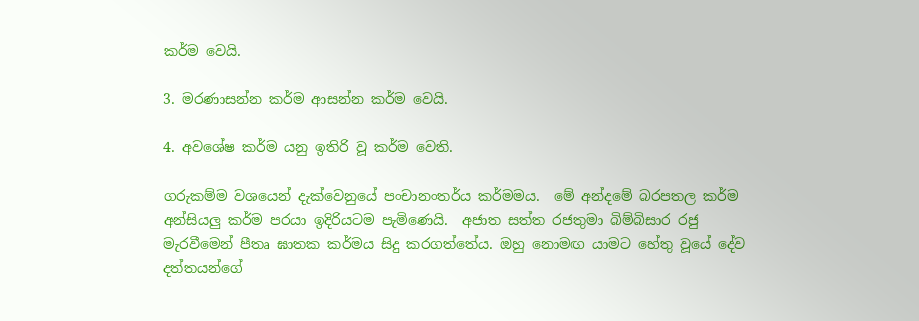කර්ම වෙයි.

3. මරණාසන්න කර්ම ආසන්න කර්ම වෙයි.

4. අවශේෂ කර්ම යනු ඉතිරි වූ කර්ම වෙති.

ගරුකම්ම වශයෙන් දැක්වෙනුයේ පංචානංතර්ය කර්මමය.  මේ අන්දමේ බරපතල කර්ම අන්සියලු කර්ම පරයා ඉදිරියටම පැමිණෙයි.  අජාත සත්ත රජතුමා බිම්බිසාර රජු මැරවීමෙන් පීතෘ ඝාතක කර්මය සිදු කරගත්තේය. ඔහු නොමඟ යාමට හේතු වූයේ දේව දත්තයන්ගේ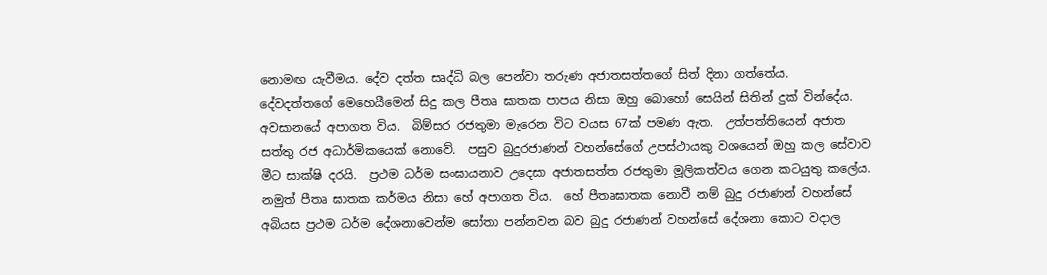නොමඟ යැවීමය. දේව දත්ත සෘද්ධි බල පෙන්වා තරුණ අජාතසත්තගේ සිත් දිනා ගත්තේය.   දේවදත්තගේ මෙහෙයීමෙන් සිදු කල පීතෘ ඝාතක පාපය නිසා ඔහු බොහෝ සෙයින් සිතින් දුක් වින්දේය. අවසානයේ අපාගත විය.  බිම්සර රජතුමා මැරෙන විට වයස 67ක් පමණ ඇත.  උත්පත්තියෙන් අජාත සත්තු රජ අධාර්මිකයෙක් නොවේ.  පසුව බුදුරජාණන් වහන්සේගේ උපස්ථායකු වශයෙන් ඔහු කල සේවාව මීට සාක්ෂි දරයි.  ප්‍රථම ධර්ම සංඝායනාව උදෙසා අජාතසත්ත රජතුමා මූලිකත්වය ගෙන කටයුතු කලේය.  නමුත් පීතෘ ඝාතක කර්මය නිසා හේ අපාගත විය.  හේ පීතෘඝාතක නොවී නම් බුදු රජාණන් වහන්සේ අබියස ප්‍රථම ධර්ම දේශනාවෙන්ම සෝතා පන්නවන බව බුදු රජාණන් වහන්සේ දේශනා කොට වදාල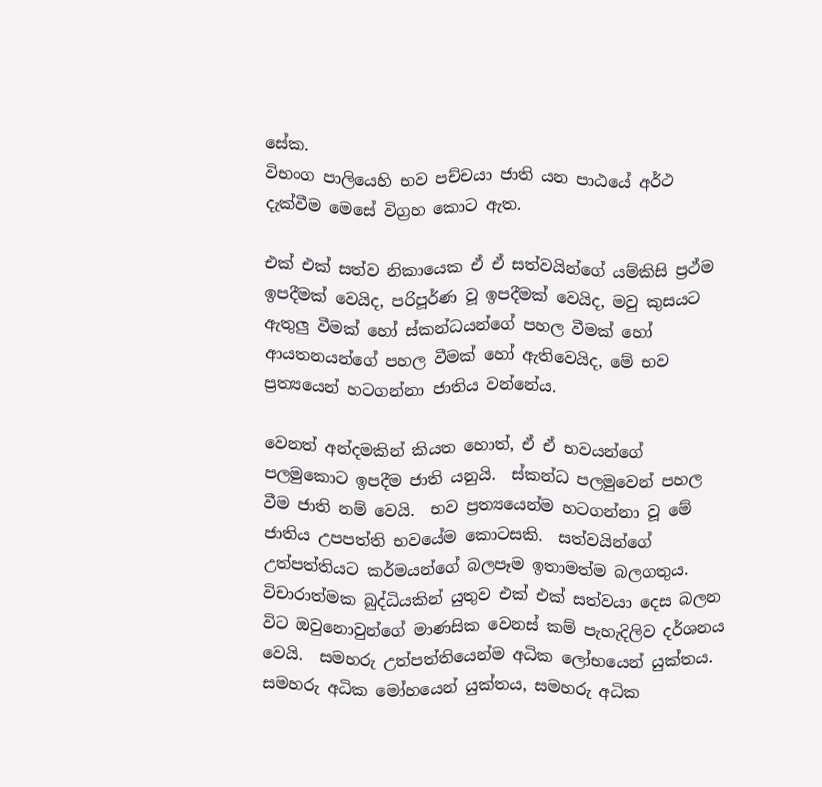සේක.
විභංග පාලියෙහි භව පච්චයා ජාති යන පාඨයේ අර්ථ දැක්වීම මෙසේ විග්‍රහ කොට ඇත.

එක් එක් සත්ව නිකායෙක ඒ ඒ සත්වයින්ගේ යම්කිසි ප්‍රථ්ම ඉපදීමක් වෙයිද, පරිපූර්ණ වූ ඉපදීමක් වෙයිද, මවු කුසයට ඇතුලු වීමක් හෝ ස්කන්ධයන්ගේ පහල වීමක් හෝ ආයතනයන්ගේ පහල වීමක් හෝ ඇතිවෙයිද, මේ භව ප්‍රත්‍යයෙන් හටගන්නා ජාතිය වන්නේය.

වෙනත් අන්දමකින් කියත හොත්, ඒ ඒ භවයන්ගේ පලමුකොට ඉපදීම ජාති යනුයි.  ස්කන්ධ පලමුවෙන් පහල වීම ජාති නම් වෙයි.  භව ප්‍රත්‍යයෙන්ම හටගන්නා වූ මේ ජාතිය උපපත්ති භවයේම කොටසකි.  සත්වයින්ගේ උත්පත්තියට කර්මයන්ගේ බලපෑම ඉතාමත්ම බලගතුය.  විචාරාත්මක බුද්ධියකින් යුතුව එක් එක් සත්වයා දෙස බලන විට ඔවුනොවුන්ගේ මාණසික වෙනස් කම් පැහැදිලිව දර්ශනය වෙයි.  සමහරු උත්පත්තියෙන්ම අධික ලෝභයෙන් යුක්තය. සමහරු අධික මෝහයෙන් යුක්තය, සමහරු අධික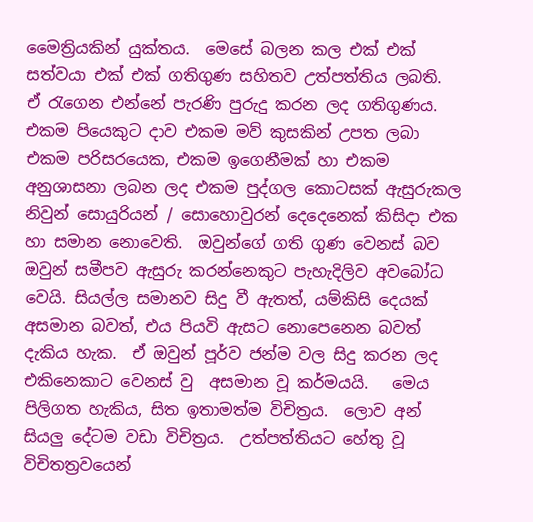මෛත්‍රියකින් යුක්තය.  මෙසේ බලන කල එක් එක් සත්වයා එක් එක් ගතිගුණ සහිතව උත්පත්තිය ලබති.      ඒ රැගෙන එන්නේ පැරණි පුරුදු කරන ලද ගතිගුණය.  එකම පියෙකුට දාව එකම මව් කුසකින් උපත ලබා එකම පරිසරයෙක, එකම ඉගෙනීමක් හා එකම අනුශාසනා ලබන ලද එකම පුද්ගල කොටසක් ඇසුරුකල නිවුන් සොයුරියන් / සොහොවුරන් දෙදෙනෙක් කිසිදා එක හා සමාන නොවෙති.  ඔවුන්ගේ ගති ගුණ වෙනස් බව ඔවුන් සමීපව ඇසුරු කරන්නෙකුට පැහැදිලිව අවබෝධ වෙයි. සියල්ල සමානව සිදු වී ඇතත්, යම්කිසි දෙයක් අසමාන බවත්, එය පියවි ඇසට නොපෙනෙන බවත් දැකිය හැක.  ඒ ඔවුන් පූර්ව ජන්ම වල සිදු කරන ලද එකිනෙකාට වෙනස් වු  අසමාන වූ කර්මයයි.   මෙය පිලිගත හැකිය, සිත ඉතාමත්ම විචිත්‍රය.  ලොව අන් සියලු දේටම වඩා විචිත්‍රය.  උත්පත්තියට හේතු වූ විචිතත්‍රවයෙන්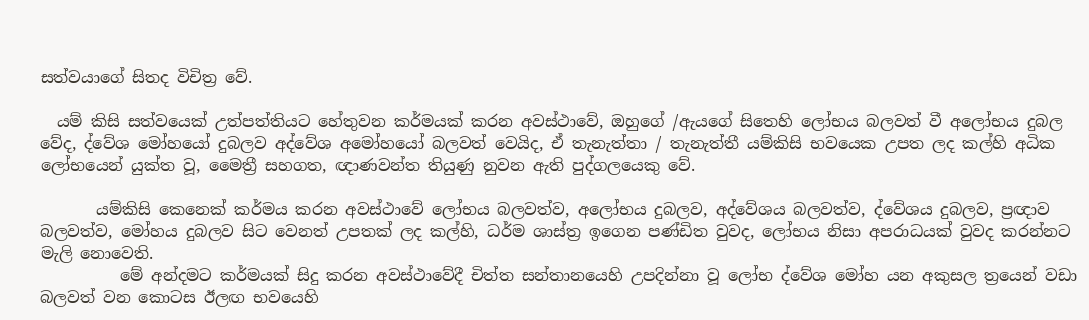සත්වයාගේ සිතද විචිත්‍ර වේ.

  යම් කිසි සත්වයෙක් උත්පත්තියට හේතුවන කර්මයක් කරන අවස්ථාවේ, ඔහුගේ /ඇයගේ සිතෙහි ලෝභය බලවත් වී අලෝභය දුබල වේද, ද්වේශ මෝහයෝ දුබලව අද්වේශ අමෝහයෝ බලවත් වෙයිද, ඒ තැනැත්තා / තැනැත්තී යම්කිසි භවයෙක උපත ලද කල්හි අධික ලෝභයෙන් යුක්ත වූ, මෛත්‍රී සහගත, ඥාණවන්ත තියුණු නුවන ඇති පුද්ගලයෙකු වේ.

       යම්කිසි කෙනෙක් කර්මය කරන අවස්ථාවේ ලෝභය බලවත්ව, අලෝභය දුබලව, අද්වේශය බලවත්ව, ද්වේශය දුබලව, ප්‍රඥාව බලවත්ව, මෝහය දුබලව සිට වෙනත් උපතක් ලද කල්හි, ධර්ම ශාස්ත්‍ර ඉගෙන පණ්ඩිත වුවද, ලෝභය නිසා අපරාධයක් වුවද කරන්නට මැලි නොවෙති.
          මේ අන්දමට කර්මයක් සිදු කරන අවස්ථාවේදී චිත්ත සන්තානයෙහි උපදින්නා වූ ලෝභ ද්වේශ මෝහ යන අකුසල ත්‍රයෙන් වඩා බලවත් වන කොටස ඊලඟ භවයෙහි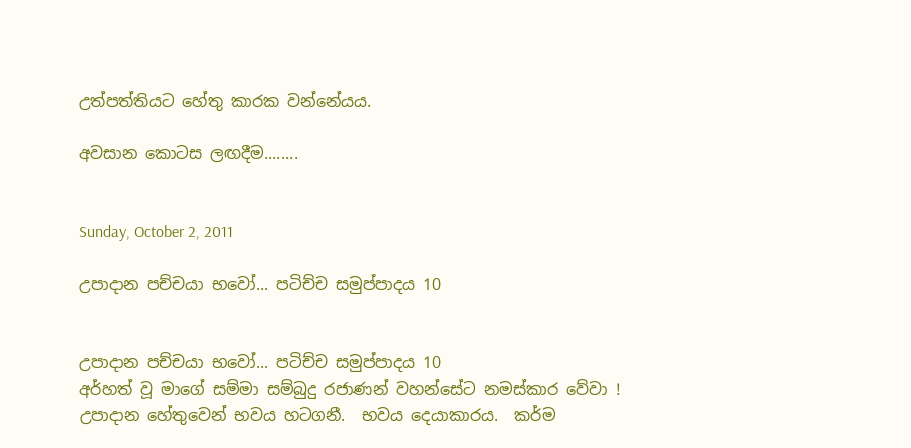උත්පත්තියට හේතු කාරක වන්නේයය.

අවසාන කොටස ලඟදීම........


Sunday, October 2, 2011

උපාදාන පච්චයා භවෝ... පටිච්ච සමුප්පාදය 10


උපාදාන පච්චයා භවෝ... පටිච්ච සමුප්පාදය 10
අර්හත් වූ මාගේ සම්මා සම්බුදු රජාණන් වහන්සේට නමස්කාර වේවා !
උපාදාන හේතුවෙන් භවය හටගනී.  භවය දෙයාකාරය.  කර්ම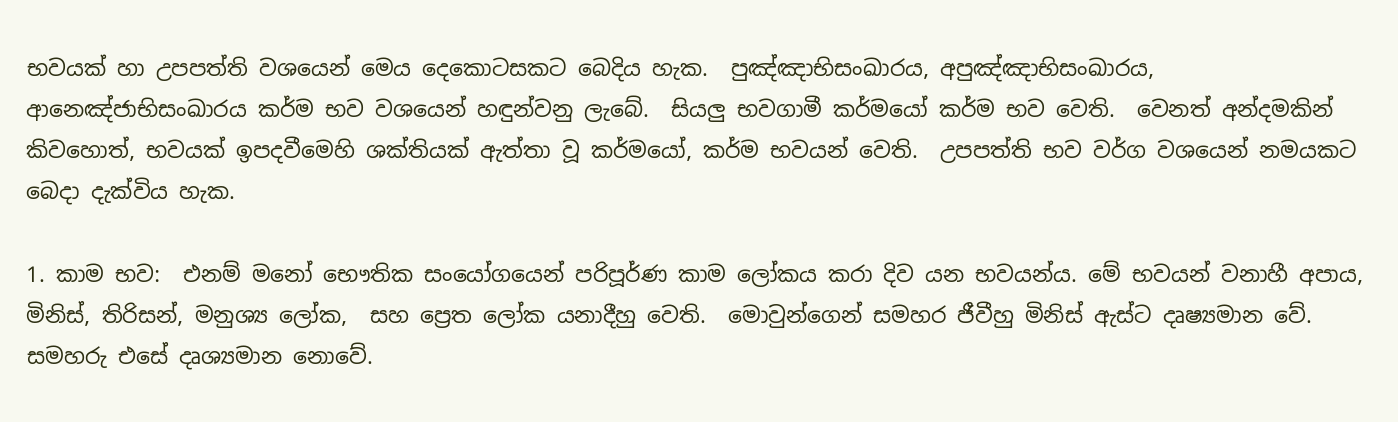භවයක් හා උපපත්ති වශයෙන් මෙය දෙකොටසකට බෙදිය හැක.  පුඤ්ඤාභිසංඛාරය, අපුඤ්ඤාභිසංඛාරය, ආනෙඤ්ජාභිසංඛාරය කර්ම භව වශයෙන් හඳුන්වනු ලැබේ.  සියලු භවගාමී කර්මයෝ කර්ම භව වෙති.  වෙනත් අන්දමකින් කිවහොත්, භවයක් ඉපදවීමෙහි ශක්තියක් ඇත්තා වූ කර්මයෝ, කර්ම භවයන් වෙති.  උපපත්ති භව වර්ග වශයෙන් නමයකට බෙදා දැක්විය හැක.

1. කාම භව:  එනම් මනෝ භෞතික සංයෝගයෙන් පරිපූර්ණ කාම ලෝකය කරා දිව යන භවයන්ය. මේ භවයන් වනාහී අපාය, මිනිස්, තිරිසන්, මනුශ්‍ය ලෝක,  සහ ප්‍රෙත ලෝක යනාදීහු වෙති.  මොවුන්ගෙන් සමහර ජීවීහු මිනිස් ඇස්ට දෘෂ්‍යමාන වේ.  සමහරු එසේ දෘශ්‍යමාන නොවේ.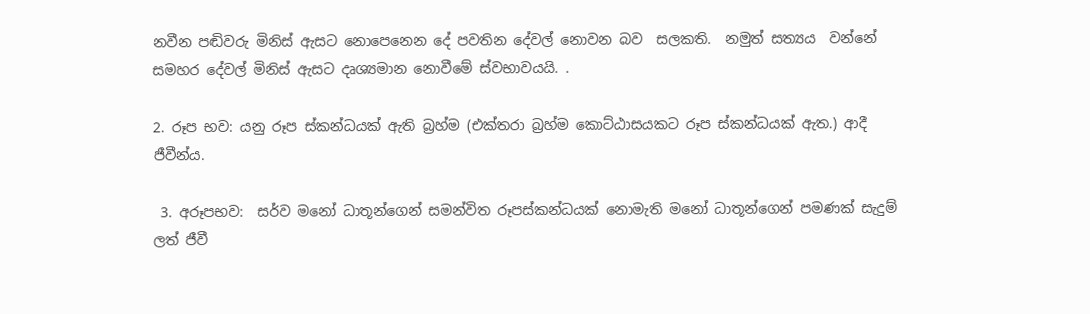නවීන පඬිවරු මිනිස් ඇසට නොපෙනෙන දේ පවතින දේවල් නොවන බව  සලකති.  නමුත් සත්‍යය  වන්නේ සමහර දේවල් මිනිස් ඇසට දෘශ්‍යමාන නොවීමේ ස්වභාවයයි. .

2. රූප භව: යනු රූප ස්කන්ධයක් ඇති බ්‍රහ්ම (එක්තරා බ්‍රහ්ම කොට්ඨාසයකට රූප ස්කන්ධයක් ඇත.) ආදී ජීවීන්ය.

 3. අරූපභව:  සර්ව මනෝ ධාතූන්ගෙන් සමන්විත රූපස්කන්ධයක් නොමැති මනෝ ධාතූන්ගෙන් පමණක් සැදුම් ලත් ජීවී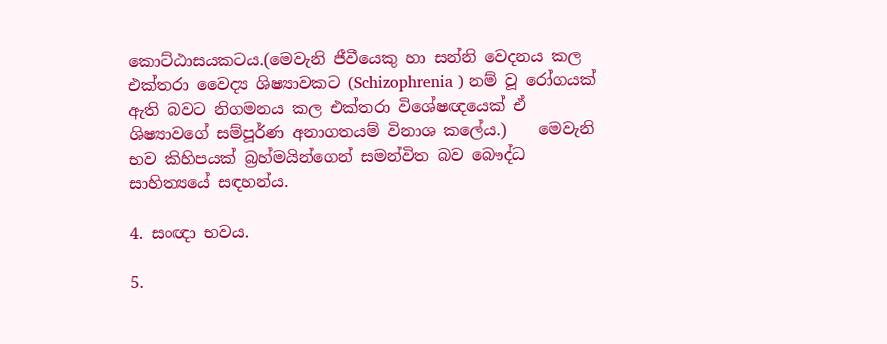කොට්ඨාසයකටය.(මෙවැනි ජීවීයෙකු හා සන්නි වෙදනය කල එක්තරා වෛද්‍ය ශිෂ්‍යාවකට (Schizophrenia ) නම් වූ රෝගයක් ඇති බවට නිගමනය කල එක්තරා විශේෂඥයෙක් ඒ ශිෂ්‍යාවගේ සම්පූර්ණ අනාගතයම් විනාශ කලේය.)    මෙවැනි භව කිහිපයක් බ්‍රහ්මයින්ගෙන් සමන්විත බව බෞද්ධ සාහිත්‍යයේ සඳහන්ය.

4. සංඥා භවය.

5.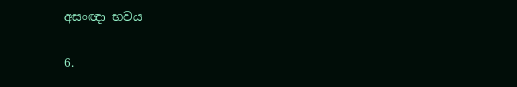අසංඥා භවය

6.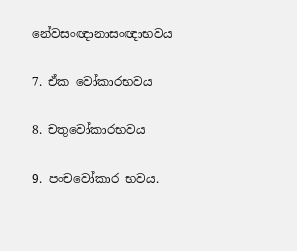නේවසංඥානාසංඥාභවය

7. ඒක වෝකාරභවය

8. චතුවෝකාරභවය

9. පංචවෝකාර භවය.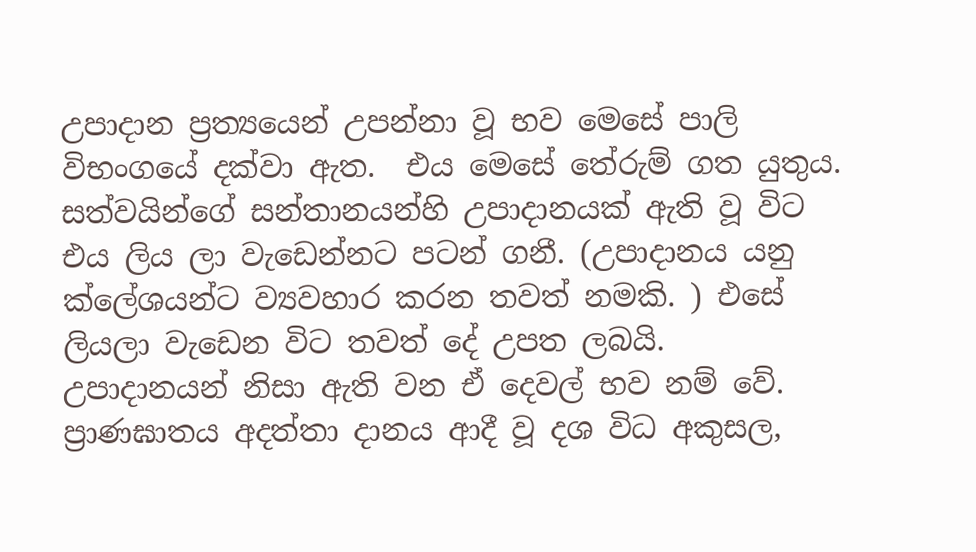උපාදාන ප්‍රත්‍යයෙන් උපන්නා වූ භව මෙසේ පාලි විභංගයේ දක්වා ඇත.  එය මෙසේ තේරුම් ගත යුතුය.  සත්වයින්ගේ සන්තානයන්හි උපාදානයක් ඇති වූ විට එය ලිය ලා වැඩෙන්නට පටන් ගනී. (උපාදානය යනු ක්ලේශයන්ට ව්‍යවහාර කරන තවත් නමකි. ) එසේ ලියලා වැඩෙන විට තවත් දේ උපත ලබයි.  උපාදානයන් නිසා ඇති වන ඒ දෙවල් භව නම් වේ.    ප්‍රාණඝාතය අදත්තා දානය ආදී වූ දශ විධ අකුසල,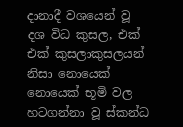දානාදී වශයෙන් වූ දශ විධ කුසල, එක් එක් කුසලාකුසලයන් නිසා නොයෙක් නොයෙක් භූමි වල හටගන්නා වූ ස්කන්ධ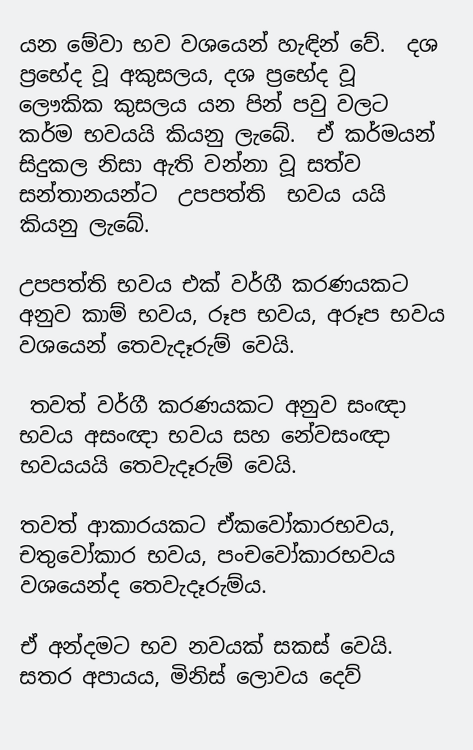යන මේවා භව වශයෙන් හැඳින් වේ.  දශ ප්‍රභේද වූ අකුසලය, දශ ප්‍රභේද වූ ලෞකික කුසලය යන පින් පවු වලට කර්ම භවයයි කියනු ලැබේ.  ඒ කර්මයන් සිදුකල නිසා ඇති වන්නා වූ සත්ව සන්තානයන්ට  උපපත්ති  භවය යයි කියනු ලැබේ.

උපපත්ති භවය එක් වර්ගී කරණයකට අනුව කාම් භවය, රූප භවය, අරූප භවය වශයෙන් තෙවැදෑරුම් වෙයි.

 තවත් වර්ගී කරණයකට අනුව සංඥා භවය අසංඥා භවය සහ නේවසංඥා භවයයයි තෙවැදෑරුම් වෙයි.

තවත් ආකාරයකට ඒකවෝකාරභවය, චතුවෝකාර භවය, පංචවෝකාරභවය වශයෙන්ද තෙවැදෑරුම්ය.

ඒ අන්දමට භව නවයක් සකස් වෙයි.  සතර අපායය, මිනිස් ලොවය දෙව්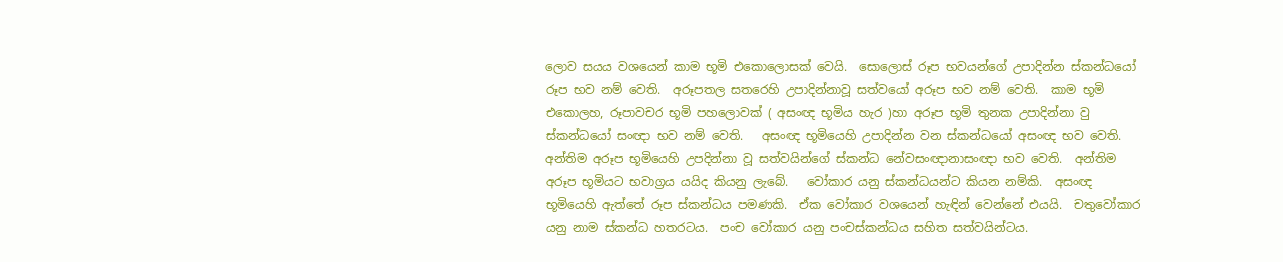ලොව සයය වශයෙන් කාම භූමි එකොලොසක් වෙයි.  සොලොස් රූප භවයන්ගේ උපාදින්න ස්කන්ධයෝ රූප භව නම් වෙති.  අරූපතල සතරෙහි උපාදින්නාවූ සත්වයෝ අරූප භව නම් වෙති.  කාම භූමි එකොලහ, රූපාවචර භූමි පහලොවක් ( අසංඥ භූමිය හැර )හා අරූප භූමි තුනක උපාදින්නා වු ස්කන්ධයෝ සංඥා භව නම් වෙති.   අසංඥ භූමියෙහි උපාදින්න වන ස්කන්ධයෝ අසංඥ භව වෙති.  අන්තිම අරූප භූමියෙහි උපදින්නා වූ සත්වයින්ගේ ස්කන්ධ නේවසංඥානාසංඥා භව වෙති.  අන්තිම අරූප භූමියට භවාග්‍රය යයිද කියනු ලැබේ.   වෝකාර යනු ස්කන්ධයන්ට කියන නම්කි.  අසංඥ භූමියෙහි ඇත්තේ රූප ස්කන්ධය පමණකි.  ඒක වෝකාර වශයෙන් හැඳින් වෙන්නේ එයයි.  චතුවෝකාර යනු නාම ස්කන්ධ හතරටය.  පංච වෝකාර යනු පංචස්කන්ධය සහිත සත්වයින්ටය.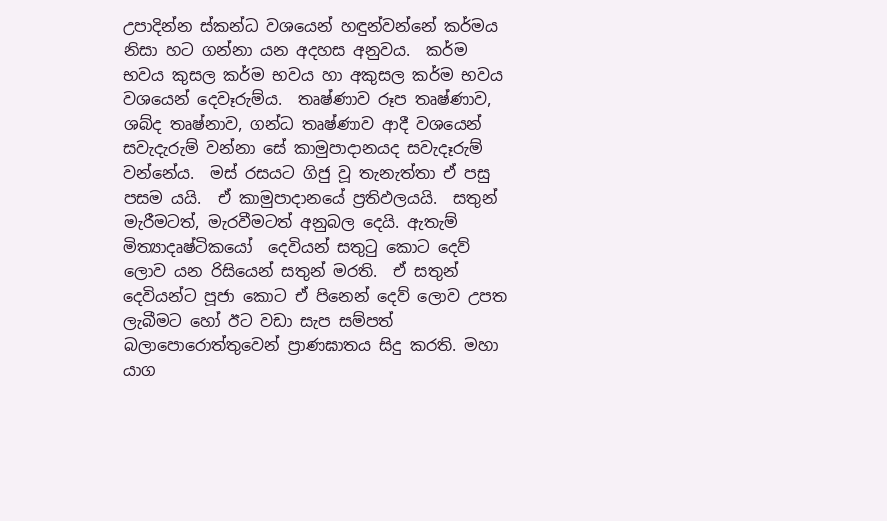උපාදින්න ස්කන්ධ වශයෙන් හඳුන්වන්නේ කර්මය නිසා හට ගන්නා යන අදහස අනුවය.  කර්ම භවය කුසල කර්ම භවය හා අකුසල කර්ම භවය වශයෙන් දෙවෑරුම්ය.  තෘෂ්ණාව රූප තෘෂ්ණාව, ශබ්ද තෘෂ්නාව, ගන්ධ තෘෂ්ණාව ආදී වශයෙන් සවැදැරුම් වන්නා සේ කාමුපාදානයද සවැදෑරුම් වන්නේය.  මස් රසයට ගිජු වූ තැනැත්තා ඒ පසු පසම යයි.  ඒ කාමුපාදානයේ ප්‍රතිඵලයයි.  සතුන් මැරීමටත්, මැරවීමටත් අනුබල දෙයි. ඇතැම් මිත්‍යාදෘෂ්ටිකයෝ  දෙවියන් සතුටු කොට දෙව් ලොව යන රිසියෙන් සතුන් මරති.  ඒ සතුන් දෙවියන්ට පූජා කොට ඒ පිනෙන් දෙව් ලොව උපත ලැබීමට හෝ ඊට වඩා සැප සම්පත් බලාපොරොත්තුවෙන් ප්‍රාණඝාතය සිදු කරති. මහා යාග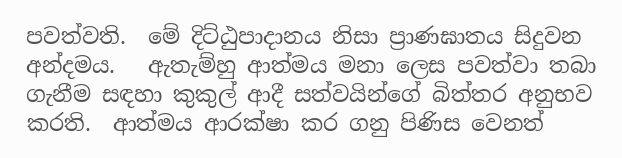පවත්වති.  මේ දිට්ඨුපාදානය නිසා ප්‍රාණඝාතය සිදුවන අන්දමය.   ඇතැම්හු ආත්මය මනා ලෙස පවත්වා තබා ගැනීම සඳහා කුකුල් ආදී සත්වයින්ගේ බිත්තර අනුභව කරති.  ආත්මය ආරක්ෂා කර ගනු පිණිස වෙනත්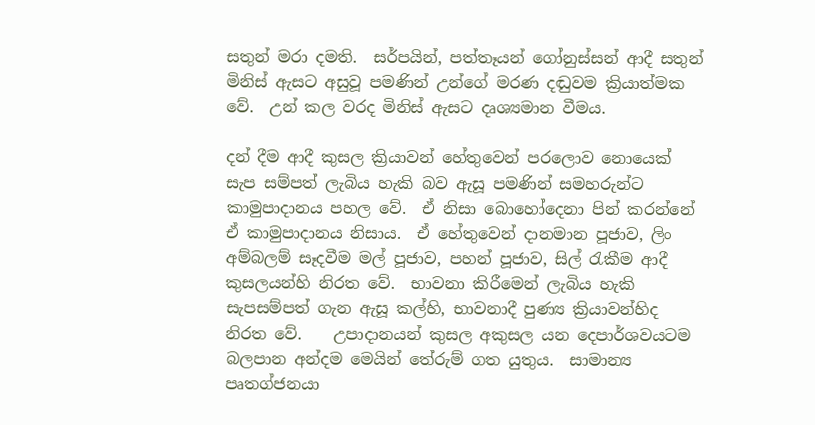සතුන් මරා දමති.  සර්පයින්, පත්තෑයන් ගෝනුස්සන් ආදී සතුන් මිනිස් ඇසට අසුවූ පමණින් උන්ගේ මරණ දඬුවම ක්‍රියාත්මක වේ.  උන් කල වරද මිනිස් ඇසට දෘශ්‍යමාන වීමය.

දන් දීම ආදී කුසල ක්‍රියාවන් හේතුවෙන් පරලොව නොයෙක් සැප සම්පත් ලැබිය හැකි බව ඇසූ පමණින් සමහරුන්ට කාමුපාදානය පහල වේ.  ඒ නිසා බොහෝදෙනා පින් කරන්නේ ඒ කාමුපාදානය නිසාය.  ඒ හේතුවෙන් දානමාන පූජාව, ලිං අම්බලම් සෑදවීම මල් පූජාව, පහන් පූජාව, සිල් රැකීම ආදී කුසලයන්හි නිරත වේ.  භාවනා කිරීමෙන් ලැබිය හැකි සැපසම්පත් ගැන ඇසූ කල්හි, භාවනාදී පුණ්‍ය ක්‍රියාවන්හිද නිරත වේ.    උපාදානයන් කුසල අකුසල යන දෙපාර්ශවයටම බලපාන අන්දම මෙයින් තේරුම් ගත යුතුය.  සාමාන්‍ය පෘතග්ජනයා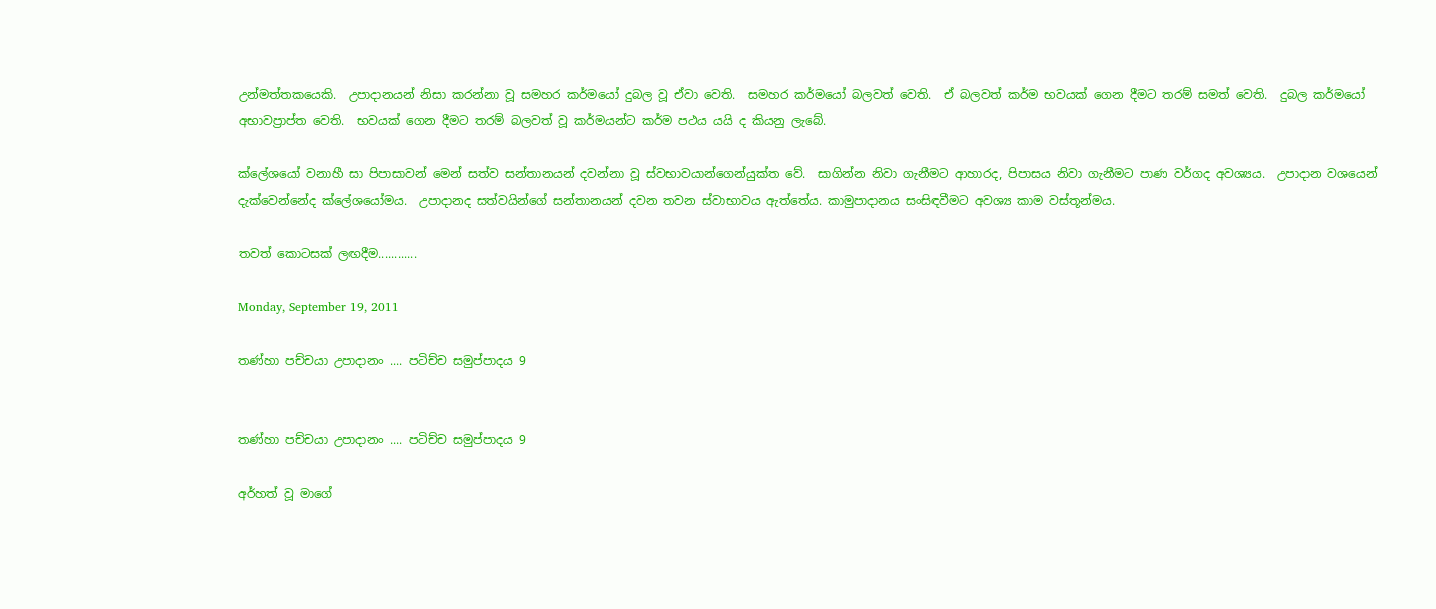උන්මත්තකයෙකි.  උපාදානයන් නිසා කරන්නා වූ සමහර කර්මයෝ දුබල වූ ඒවා වෙති.  සමහර කර්මයෝ බලවත් වෙති.  ඒ බලවත් කර්ම භවයක් ගෙන දීමට තරම් සමත් වෙති.  දුබල කර්මයෝ අභාවප්‍රාප්ත වෙති.  භවයක් ගෙන දීමට තරම් බලවත් වූ කර්මයන්ට කර්ම පථය යයි ද කියනු ලැබේ.

ක්ලේශයෝ වනාහී සා පිපාසාවන් මෙන් සත්ව සන්තානයන් දවන්නා වූ ස්වභාවයාන්ගෙන්යුක්ත වේ.  සාගින්න නිවා ගැනීමට ආහාරද, පිපාසය නිවා ගැනීමට පාණ වර්ගද අවශ්‍යය.  උපාදාන වශයෙන් දැක්වෙන්නේද ක්ලේශයෝමය.  උපාදානද සත්වයින්ගේ සන්තානයන් දවන තවන ස්වාභාවය ඇත්තේය. කාමුපාදානය සංසිඳවීමට අවශ්‍ය කාම වස්තූන්මය.

තවත් කොටසක් ලඟදීම............

Monday, September 19, 2011

තණ්හා පච්චයා උපාදානං .... පටිච්ච සමුප්පාදය 9


තණ්හා පච්චයා උපාදානං .... පටිච්ච සමුප්පාදය 9

අර්හත් වූ මාගේ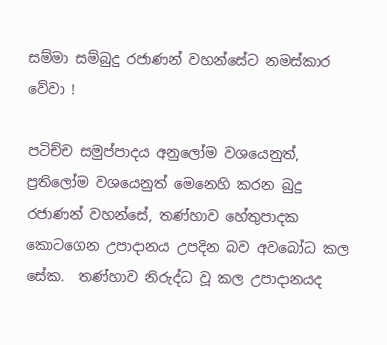සම්මා සම්බුදු රජාණන් වහන්සේට නමස්කාර වේවා !

පටිච්ච සමුප්පාදය අනුලෝම වශයෙනුත්, ප්‍රතිලෝම වශයෙනුත් මෙනෙහි කරන බුදු රජාණන් වහන්සේ, තණ්හාව හේතුපාදක කොටගෙන උපාදානය උපදින බව අවබෝධ කල සේක.  තණ්හාව නිරුද්ධ වූ කල උපාදානයද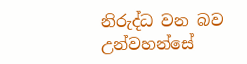නිරුද්ධ වන බව උන්වහන්සේ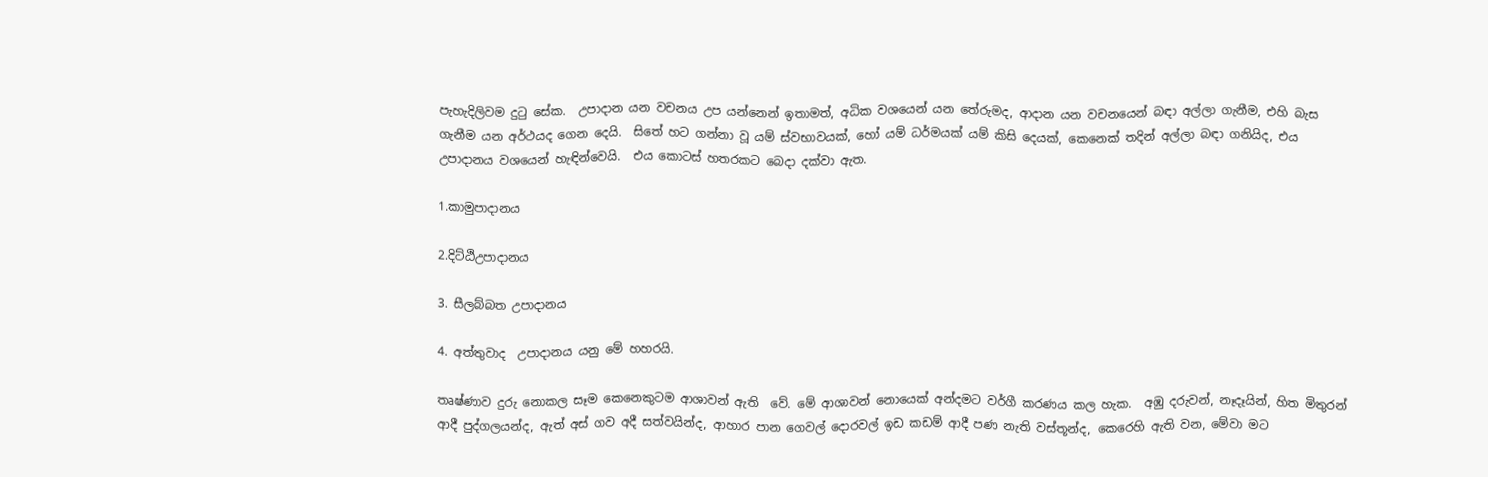පැහැදිලිවම දුටු සේක.  උපාදාන යන වචනය උප යන්නෙන් ඉතාමත්, අධික වශයෙන් යන තේරුමද, ආදාන යන වචනයෙන් බඳා අල්ලා ගැනීම, එහි බැස ගැනීම යන අර්ථයද ගෙන දෙයි.  සිතේ හට ගන්නා වූ යම් ස්වභාවයක්, හෝ යම් ධර්මයක් යම් කිසි දෙයක්, කෙනෙක් තදින් අල්ලා බඳා ගනියිද, එය උපාදානය වශයෙන් හැඳින්වෙයි.  එය කොටස් හතරකට බෙදා දක්වා ඇත.

1.කාමුපාදානය

2.දිට්ඨිඋපාදානය

3. සීලබ්බත උපාදානය

4. අත්තුවාද  උපාදානය යනු මේ හහරයි.

තෘෂ්ණාව දුරු නොකල සෑම කෙනෙකුටම ආශාවන් ඇති  වේ. මේ ආශාවන් නොයෙක් අන්දමට වර්ගී කරණය කල හැක.  අඹු දරුවන්, නෑදෑයින්, හිත මිතුරන් ආදී පුද්ගලයන්ද, ඇත් අස් ගව අදී සත්වයින්ද, ආහාර පාන ගෙවල් දොරවල් ඉඩ කඩම් ආදී පණ නැති වස්තූන්ද, කෙරෙහි ඇති වන, මේවා මට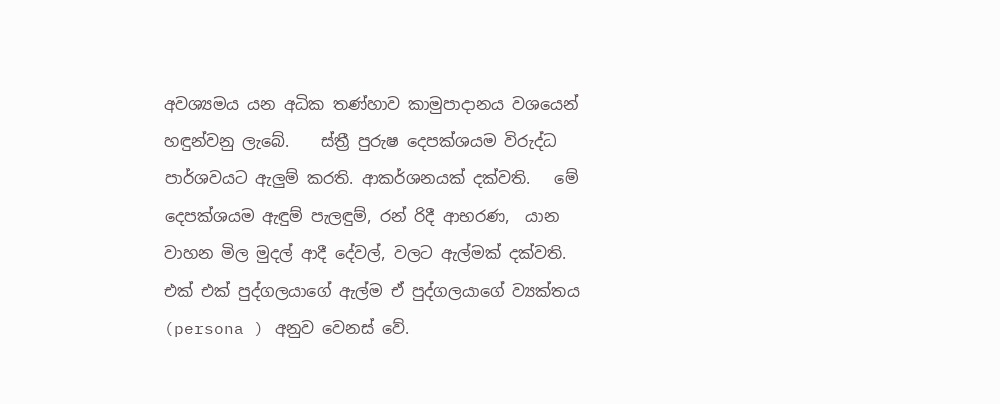අවශ්‍යමය යන අධික තණ්හාව කාමුපාදානය වශයෙන් හඳුන්වනු ලැබේ.    ස්ත්‍රී පුරුෂ දෙපක්ශයම විරුද්ධ පාර්ශවයට ඇලුම් කරති. ආකර්ශනයක් දක්වති.   මේ දෙපක්ශයම ඇඳුම් පැලඳුම්, රන් රිදී ආභරණ,  යාන වාහන මිල මුදල් ආදී දේවල්, වලට ඇල්මක් දක්වති.  එක් එක් පුද්ගලයාගේ ඇල්ම ඒ පුද්ගලයාගේ ව්‍යක්තය (persona ) අනුව වෙනස් වේ.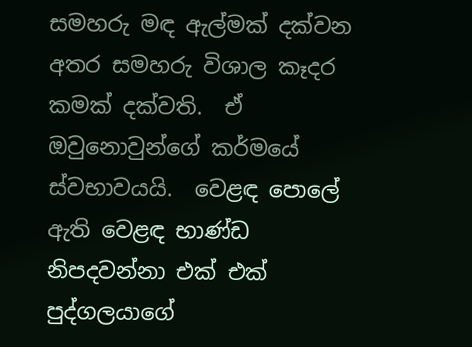සමහරු මඳ ඇල්මක් දක්වන අතර සමහරු විශාල කෑදර කමක් දක්වති.  ඒ ඔවුනොවුන්ගේ කර්මයේ ස්වභාවයයි.  වෙළඳ පොලේ ඇති වෙළඳ භාණ්ඩ නිපදවන්නා එක් එක් පුද්ගලයාගේ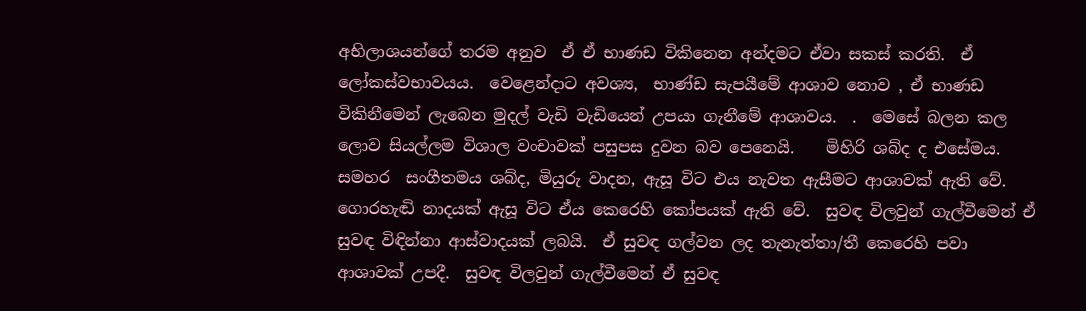අභිලාශයන්ගේ තරම අනුව  ඒ ඒ භාණඩ විකිනෙන අන්දමට ඒවා සකස් කරති.  ඒ ලෝකස්වභාවයය.  වෙළෙන්දාට අවශ්‍ය,  භාණ්ඩ සැපයීමේ ආශාව නොව , ඒ භාණඩ විකිනීමෙන් ලැබෙන මුදල් වැඩි වැඩියෙන් උපයා ගැනීමේ ආශාවය.  .  මෙසේ බලන කල ලොව සියල්ලම විශාල වංචාවක් පසුපස දුවන බව පෙනෙයි.    මිහිරි ශබ්ද ද එසේමය.  සමහර  සංගීතමය ශබ්ද, මියුරු වාදන, ඇසූ විට එය නැවත ඇසීමට ආශාවක් ඇති වේ.  ගොරහැඬි නාදයක් ඇසූ විට ඒය කෙරෙහි කෝපයක් ඇති වේ.  සුවඳ විලවුන් ගැල්වීමෙන් ඒ සුවඳ විඳින්නා ආස්වාදයක් ලබයි.  ඒ සුවඳ ගල්වන ලද තැනැත්තා/තී කෙරෙහි පවා ආශාවක් උපදී.  සුවඳ විලවුන් ගැල්වීමෙන් ඒ සුවඳ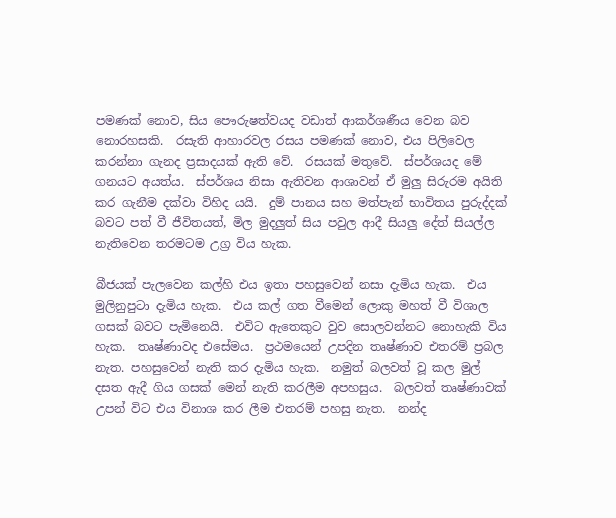පමණක් නොව, සිය පෞරුෂත්වයද වඩාත් ආකර්ශණීය වෙන බව නොරහසකි.  රසැති ආහාරවල රසය පමණක් නොව, එය පිලිවෙල කරන්නා ගැනද ප්‍රසාදයක් ඇති වේ.  රසයක් මතුවේ.  ස්පර්ශයද මේ ගනයට අයත්ය.  ස්පර්ශය නිසා ඇතිවන ආශාවන් ඒ මුලු සිරුරම අයිති කර ගැනීම දක්වා විහිද යයි.  දුම් පානය සහ මත්පැන් භාවිතය පුරුද්දක් බවට පත් වී ජීවිතයත්, මිල මුදලුත් සිය පවුල ආදී සියලු දේත් සියල්ල නැතිවෙන තරමටම උග්‍ර විය හැක.

බීජයක් පැලවෙන කල්හි එය ඉතා පහසුවෙන් නසා දැමිය හැක.  එය මුලිනුපුටා දැමිය හැක.  එය කල් ගත වීමෙන් ලොකු මහත් වී විශාල ගසක් බවට පැමිනෙයි.  එවිට ඇතෙකුට වුව සොලවන්නට නොහැකි විය හැක.  තෘෂ්ණාවද එසේමය.  ප්‍රථමයෙන් උපදින තෘෂ්ණාව එතරම් ප්‍රබල නැත. පහසුවෙන් නැති කර දැමිය හැක.  නමුත් බලවත් වූ කල මුල් දසත ඇදී ගිය ගසක් මෙන් නැති කරලීම අපහසුය.  බලවත් තෘෂ්ණාවක් උපන් විට එය විනාශ කර ලීම එතරම් පහසු නැත.  නන්ද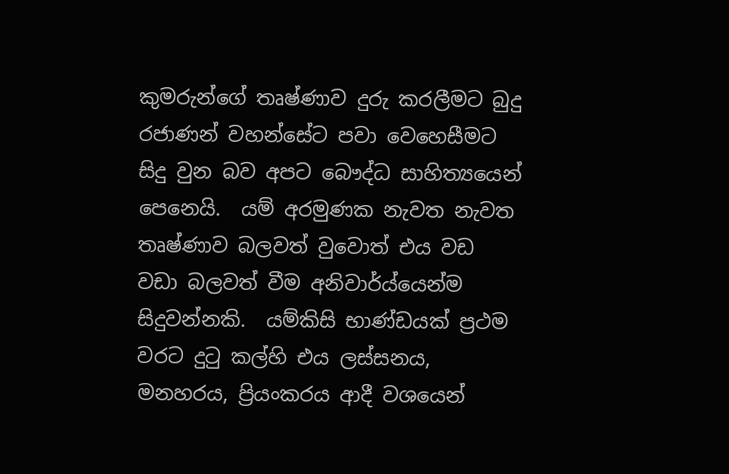කුමරුන්ගේ තෘෂ්ණාව දුරු කරලීමට බුදු රජාණන් වහන්සේට පවා වෙහෙසීමට සිදු වුන බව අපට බෞද්ධ සාහිත්‍යයෙන් පෙනෙයි.  යම් අරමුණක නැවත නැවත තෘෂ්ණාව බලවත් වුවොත් එය වඩ වඩා බලවත් වීම අනිවාර්ය්යෙන්ම සිදුවන්නකි.  යම්කිසි භාණ්ඩයක් ප්‍රථම වරට දුටු කල්හි එය ලස්සනය, මනහරය, ප්‍රියංකරය ආදී වශයෙන්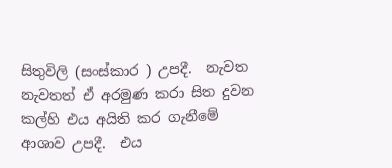සිතුවිලි (සංස්කාර ) උපදී.  නැවත නැවතත් ඒ අරමුණ කරා සිත දුවන කල්හි එය අයිති කර ගැනීමේ ආශාව උපදී.  එය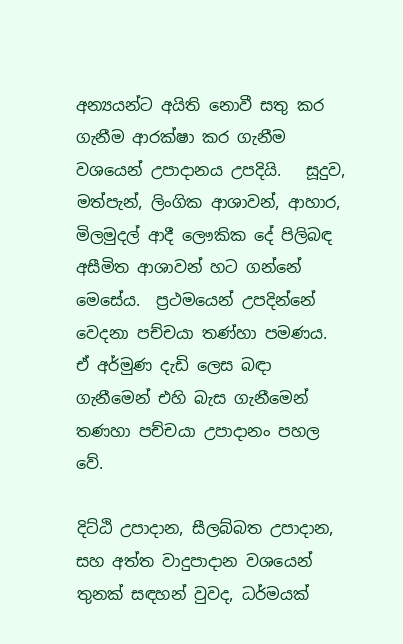අන්‍යයන්ට අයිති නොවී සතු කර ගැනීම ආරක්ෂා කර ගැනීම වශයෙන් උපාදානය උපදියි.   සූදුව, මත්පැන්, ලිංගික ආශාවන්, ආහාර, මිලමුදල් ආදී ලෞකික දේ පිලිබඳ අසීමිත ආශාවන් හට ගන්නේ මෙසේය.  ප්‍රථමයෙන් උපදින්නේ වෙදනා පච්චයා තණ්හා පමණය.  ඒ අර්මුණ දැඩි ලෙස බඳා ගැනීමෙන් එහි බැස ගැනීමෙන් තණහා පච්චයා උපාදානං පහල වේ.

දිට්ඨි උපාදාන, සීලබ්බත උපාදාන, සහ අත්ත වාදුපාදාන වශයෙන් තුනක් සඳහන් වුවද, ධර්මයක්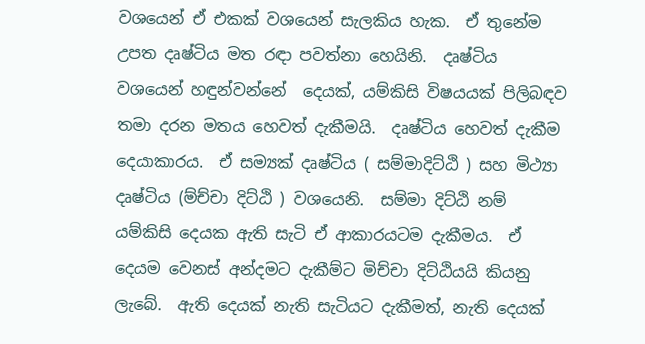වශයෙන් ඒ එකක් වශයෙන් සැලකිය හැක.  ඒ තුනේම උපත දෘෂ්ටිය මත රඳා පවත්නා හෙයිනි.  දෘෂ්ටිය වශයෙන් හඳුන්වන්නේ  දෙයක්, යම්කිසි විෂයයක් පිලිබඳව තමා දරන මතය හෙවත් දැකීමයි.  දෘෂ්ටිය හෙවත් දැකීම දෙයාකාරය.  ඒ සම්‍යක් දෘෂ්ටිය ( සම්මාදිට්ඨි ) සහ මිථ්‍යා දෘෂ්ටිය (ම්ච්චා දිට්ඨි ) වශයෙනි.  සම්මා දිට්ඨි නම් යම්කිසි දෙයක ඇති සැටි ඒ ආකාරයටම දැකීමය.  ඒ දෙයම වෙනස් අන්දමට දැකීම්ට මිච්චා දිට්ඨියයි කියනු ලැබේ.  ඇති දෙයක් නැති සැටියට දැකීමත්, නැති දෙයක්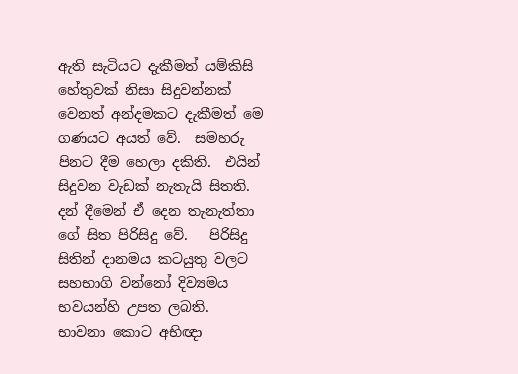ඇති සැටියට දැකීමත් යම්කිසි හේතුවක් නිසා සිදුවන්නක් වෙනත් අන්දමකට දැකීමත් මෙ ගණයට අයත් වේ.  සමහරු පිනට දීම හෙලා දකිති.  එයින් සිදුවන වැඩක් නැතැයි සිතති.  දන් දීමෙන් ඒ දෙන තැනැත්තා ගේ සිත පිරිසිදු වේ.   පිරිසිදු සිතින් දානමය කටයුතු වලට සහභාගි වන්නෝ දිව්‍යමය භවයන්හි උපත ලබති.  භාවනා කොට අභිඥා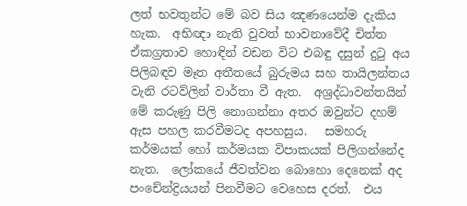ලත් භවතුන්ට මේ බව සිය ඤණයෙන්ම දැකිය හැක.  අභිඥා නැති වුවත් භාවනාවේදී චිත්ත ඒකග්‍රතාව හොඳින් වඩන විට එබඳු දසුන් දුටු අය පිලිබඳව මෑත අතීතයේ බුරුමය සහ තායිලන්තය වැනි රටව්ලින් වාර්තා වී ඇත.  අශ්‍රද්ධාවන්තයින් මේ කරුණු පිලි නොගන්නා අතර ඔවුන්ට දහම් ඇස පහල කරවීමටද අපහසුය.   සමහරු කර්මයක් හෝ කර්මයක විපාකයක් පිලිගන්නේද නැත.  ලෝකයේ ජීවත්වන බොහො දෙනෙක් අද පංචේන්ද්‍රියයන් පිනවීමට වෙහෙස දරත්.  එය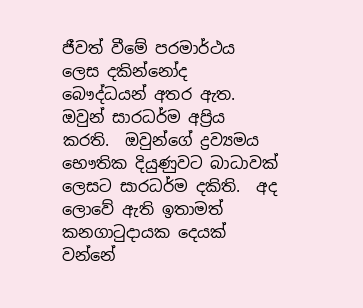ජීවත් වීමේ පරමාර්ථය ලෙස දකින්නෝද බෞද්ධයන් අතර ඇත.  ඔවුන් සාරධර්ම අප්‍රිය කරති.  ඔවුන්ගේ ද්‍රව්‍යමය භෞතික දියුණුවට බාධාවක් ලෙසට සාරධර්ම දකිති.  අද ලොවේ ඇති ඉතාමත් කනගාටුදායක දෙයක් වන්නේ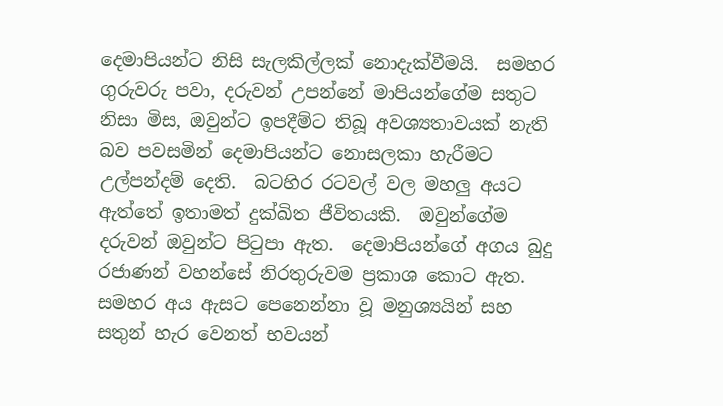දෙමාපියන්ට නිසි සැලකිල්ලක් නොදැක්වීමයි.  සමහර ගුරුවරු පවා, දරුවන් උපන්නේ මාපියන්ගේම සතුට නිසා මිස, ඔවුන්ට ඉපදීම්ට තිබූ අවශ්‍යතාවයක් නැති බව පවසමින් දෙමාපියන්ට නොසලකා හැරීමට උල්පන්දම් දෙති.  බටහිර රටවල් වල මහලු අයට ඇත්තේ ඉතාමත් දුක්ඛිත ජීවිතයකි.  ඔවුන්ගේම දරුවන් ඔවුන්ට පිටුපා ඇත.  දෙමාපියන්ගේ අගය බුදු රජාණන් වහන්සේ නිරතුරුවම ප්‍රකාශ කොට ඇත.  සමහර අය ඇසට පෙනෙන්නා වූ මනුශ්‍යයින් සහ සතුන් හැර වෙනත් භවයන්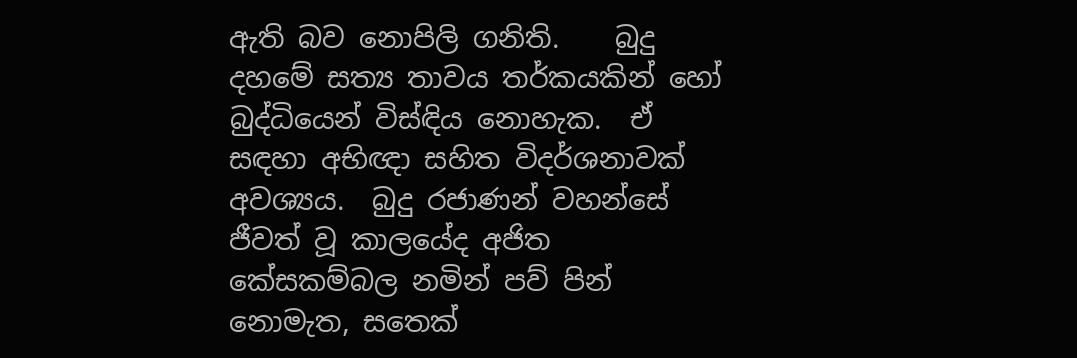ඇති බව නොපිලි ගනිති.    බුදු දහමේ සත්‍ය තාවය තර්කයකින් හෝ බුද්ධියෙන් විස්ඳිය නොහැක.  ඒ සඳහා අභිඥා සහිත විදර්ශනාවක් අවශ්‍යය.  බුදු රජාණන් වහන්සේ  ජීවත් වූ කාලයේද අජිත කේසකම්බල නමින් පව් පින් නොමැත, සතෙක්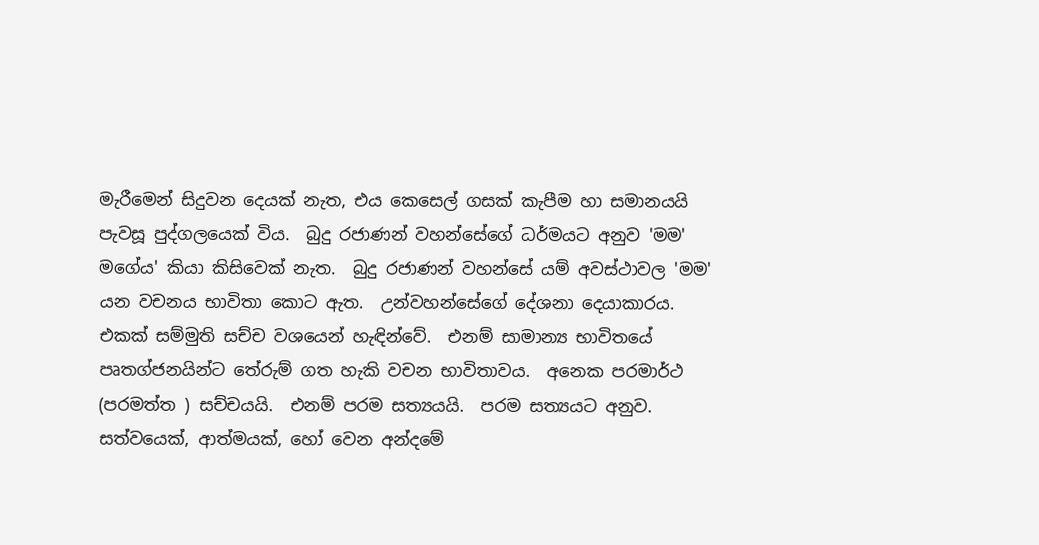මැරීමෙන් සිදුවන දෙයක් නැත, එය කෙසෙල් ගසක් කැපීම හා සමානයයි පැවසූ පුද්ගලයෙක් විය.  බුදු රජාණන් වහන්සේගේ ධර්මයට අනුව 'මම' මගේය' කියා කිසිවෙක් නැත.  බුදු රජාණන් වහන්සේ යම් අවස්ථාවල 'මම' යන වචනය භාවිතා කොට ඇත.  උන්වහන්සේගේ දේශනා දෙයාකාරය.  එකක් සම්මුති සච්ච වශයෙන් හැඳින්වේ.  එනම් සාමාන්‍ය භාවිතයේ පෘතග්ජනයින්ට තේරුම් ගත හැකි වචන භාවිතාවය.  අනෙක පරමාර්ථ (පරමත්ත ) සච්චයයි.  එනම් පරම සත්‍යයයි.  පරම සත්‍යයට අනුව.  සත්වයෙක්, ආත්මයක්, හෝ වෙන අන්දමේ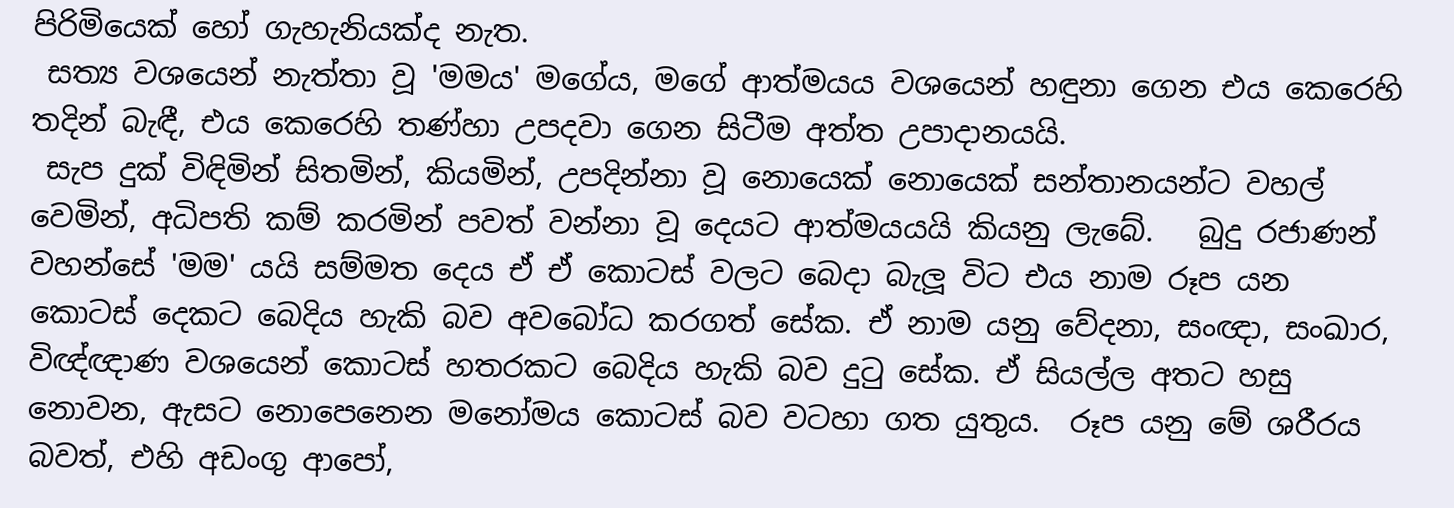පිරිමියෙක් හෝ ගැහැනියක්ද නැත.
 සත්‍ය වශයෙන් නැත්තා වූ 'මමය' මගේය, මගේ ආත්මයය වශයෙන් හඳුනා ගෙන එය කෙරෙහි තදින් බැඳී, එය කෙරෙහි තණ්හා උපදවා ගෙන සිටීම අත්ත උපාදානයයි.
 සැප දුක් විඳිමින් සිතමින්, කියමින්, උපදින්නා වූ නොයෙක් නොයෙක් සන්තානයන්ට වහල් වෙමින්, අධිපති කම් කරමින් පවත් වන්නා වූ දෙයට ආත්මයයයි කියනු ලැබේ.   බුදු රජාණන් වහන්සේ 'මම' යයි සම්මත දෙය ඒ ඒ කොටස් වලට බෙදා බැලූ විට එය නාම රූප යන කොටස් දෙකට බෙදිය හැකි බව අවබෝධ කරගත් සේක. ඒ නාම යනු වේදනා, සංඥා, සංඛාර, විඥ්ඥාණ වශයෙන් කොටස් හතරකට බෙදිය හැකි බව දුටු සේක. ඒ සියල්ල අතට හසු නොවන, ඇසට නොපෙනෙන මනෝමය කොටස් බව වටහා ගත යුතුය.  රූප යනු මේ ශරීරය බවත්, එහි අඩංගු ආපෝ,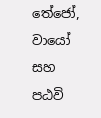තේජෝ, වායෝ සහ පඨවි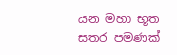යන මහා භූත සතර පමණක්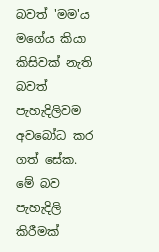බවත් 'මම'ය මගේය කියා කිසිවක් නැති බවත් පැහැදිලිවම අවබෝධ කර ගත් සේක.  මේ බව පැහැදිලි කිරීමක්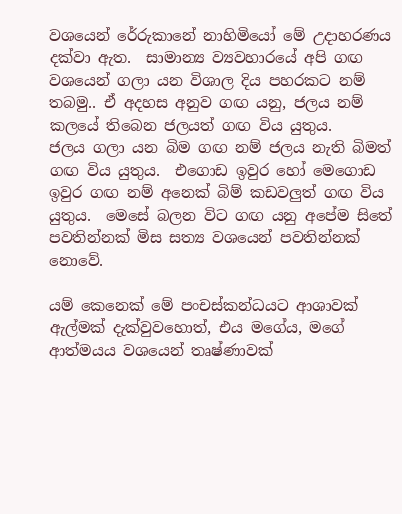වශයෙන් රේරුකානේ නාහිමියෝ මේ උදාහරණය දක්වා ඇත.  සාමාන්‍ය ව්‍යවහාරයේ අපි ගඟ වශයෙන් ගලා යන විශාල දිය පහරකට නම් තබමු.. ඒ අදහස අනුව ගඟ යනු, ජලය නම් කලයේ තිබෙන ජලයත් ගඟ විය යුතුය.    ජලය ගලා යන බිම ගඟ නම් ජලය නැති බිමත් ගඟ විය යුතුය.  එගොඩ ඉවුර හෝ මෙගොඩ ඉවුර ගඟ නම් අනෙක් බිම් කඩවලුත් ගඟ විය යුතුය.  මෙසේ බලන විට ගඟ යනු අපේම සිතේ පවතින්නක් මිස සත්‍ය වශයෙන් පවතින්නක් නොවේ.

යම් කෙනෙක් මේ පංචස්කන්ධයට ආශාවක් ඇල්මක් දැක්වුවහොත්, එය මගේය, මගේ ආත්මයය වශයෙන් තෘෂ්ණාවක්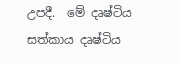උපදී.  මේ දෘෂ්ටිය සත්කාය දෘෂ්ටිය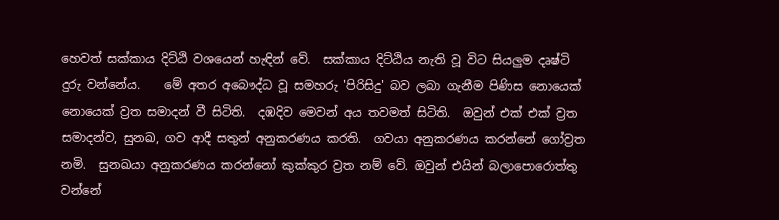හෙවත් සක්කාය දිට්ඨි වශයෙන් හැඳින් වේ.  සක්කාය දිට්ඨිය නැති වූ විට සියලුම දෘෂ්ටි දුරු වන්නේය.    මේ අතර අබෞද්ධ වූ සමහරු 'පිරිසිදු' බව ලබා ගැනීම පිණිස නොයෙක් නොයෙක් ව්‍රත සමාදන් වී සිටිති.  දඹදිව මෙවන් අය තවමත් සිටිති.  ඔවුන් එක් එක් ව්‍රත සමාදන්ව, සුනඛ, ගව ආදී සතුන් අනුකරණය කරති.  ගවයා අනුකරණය කරන්නේ ගෝව්‍රත නමි.  සුනඛයා අනුකරණය කරන්නෝ කුක්කුර ව්‍රත නම් වේ. ඔවුන් එයින් බලාපොරොත්තු වන්නේ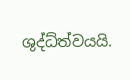ශුද්ධ්ත්වයයි.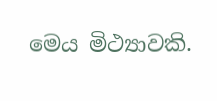මෙය මිථ්‍යාවකි.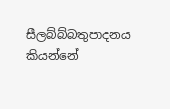සීලබ්බ්බතුපාදනය කියන්නේ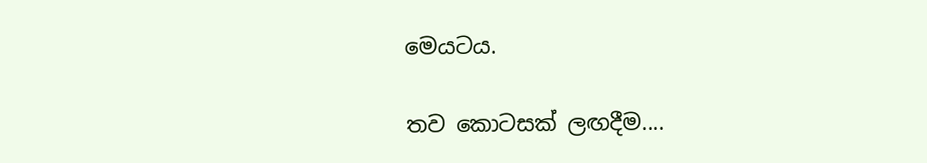මෙයටය.

තව කොටසක් ලඟදීම....